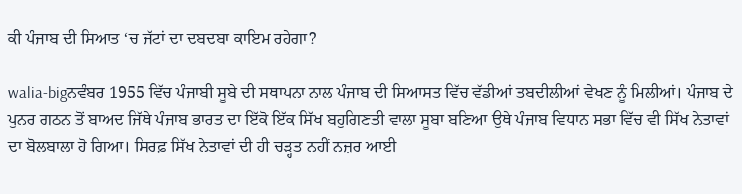ਕੀ ਪੰਜਾਬ ਦੀ ਸਿਆਤ ‘ਚ ਜੱਟਾਂ ਦਾ ਦਬਦਬਾ ਕਾਇਮ ਰਹੇਗਾ?

walia-bigਨਵੰਬਰ 1955 ਵਿੱਚ ਪੰਜਾਬੀ ਸੂਬੇ ਦੀ ਸਥਾਪਨਾ ਨਾਲ ਪੰਜਾਬ ਦੀ ਸਿਆਸਤ ਵਿੱਚ ਵੱਡੀਆਂ ਤਬਦੀਲੀਆਂ ਵੇਖਣ ਨੂੰ ਮਿਲੀਆਂ। ਪੰਜਾਬ ਦੇ ਪੁਨਰ ਗਠਨ ਤੋਂ ਬਾਅਦ ਜਿੱਥੇ ਪੰਜਾਬ ਭਾਰਤ ਦਾ ਇੱਕੋ ਇੱਕ ਸਿੱਖ ਬਹੁਗਿਣਤੀ ਵਾਲਾ ਸੂਬਾ ਬਣਿਆ ਉਥੇ ਪੰਜਾਬ ਵਿਧਾਨ ਸਭਾ ਵਿੱਚ ਵੀ ਸਿੱਖ ਨੇਤਾਵਾਂ ਦਾ ਬੋਲਬਾਲਾ ਹੋ ਗਿਆ। ਸਿਰਫ਼ ਸਿੱਖ ਨੇਤਾਵਾਂ ਦੀ ਹੀ ਚੜ੍ਹਤ ਨਹੀਂ ਨਜ਼ਰ ਆਈ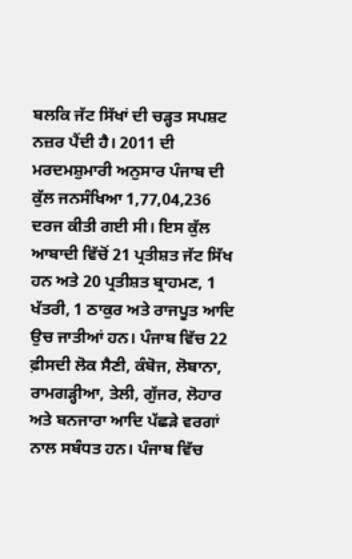ਬਲਕਿ ਜੱਟ ਸਿੱਖਾਂ ਦੀ ਚੜ੍ਹਤ ਸਪਸ਼ਟ ਨਜ਼ਰ ਪੈਂਦੀ ਹੈ। 2011 ਦੀ ਮਰਦਮਸ਼ੁਮਾਰੀ ਅਨੁਸਾਰ ਪੰਜਾਬ ਦੀ ਕੁੱਲ ਜਨਸੰਖਿਆ 1,77,04,236 ਦਰਜ ਕੀਤੀ ਗਈ ਸੀ। ਇਸ ਕੁੱਲ ਆਬਾਦੀ ਵਿੱਚੋਂ 21 ਪ੍ਰਤੀਸ਼ਤ ਜੱਟ ਸਿੱਖ ਹਨ ਅਤੇ 20 ਪ੍ਰਤੀਸ਼ਤ ਬ੍ਰਾਹਮਣ, 1 ਖੱਤਰੀ, 1 ਠਾਕੁਰ ਅਤੇ ਰਾਜਪੂਤ ਆਦਿ ਉਚ ਜਾਤੀਆਂ ਹਨ। ਪੰਜਾਬ ਵਿੱਚ 22 ਫ਼ੀਸਦੀ ਲੋਕ ਸੈਣੀ, ਕੰਬੋਜ, ਲੋਬਾਨਾ, ਰਾਮਗੜ੍ਹੀਆ, ਤੇਲੀ, ਗੁੱਜਰ, ਲੋਹਾਰ ਅਤੇ ਬਨਜਾਰਾ ਆਦਿ ਪੱਛੜੇ ਵਰਗਾਂ ਨਾਲ ਸਬੰਧਤ ਹਨ। ਪੰਜਾਬ ਵਿੱਚ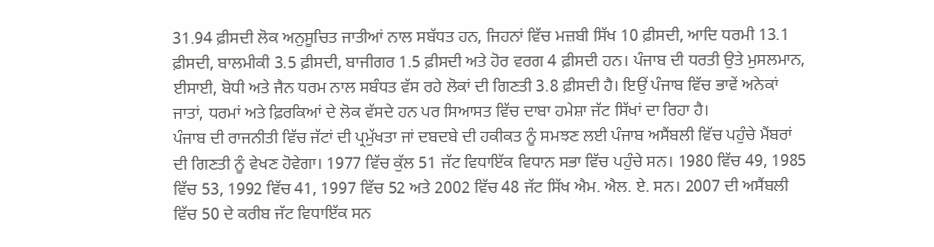31.94 ਫ਼ੀਸਦੀ ਲੋਕ ਅਨੁਸੂਚਿਤ ਜਾਤੀਆਂ ਨਾਲ ਸਬੱਧਤ ਹਨ, ਜਿਹਨਾਂ ਵਿੱਚ ਮਜ਼ਬੀ ਸਿੱਖ 10 ਫ਼ੀਸਦੀ, ਆਦਿ ਧਰਮੀ 13.1 ਫ਼ੀਸਦੀ, ਬਾਲਮੀਕੀ 3.5 ਫ਼ੀਸਦੀ, ਬਾਜੀਗਰ 1.5 ਫ਼ੀਸਦੀ ਅਤੇ ਹੋਰ ਵਰਗ 4 ਫ਼ੀਸਦੀ ਹਨ। ਪੰਜਾਬ ਦੀ ਧਰਤੀ ਉਤੇ ਮੁਸਲਮਾਨ, ਈਸਾਈ, ਬੋਧੀ ਅਤੇ ਜੈਨ ਧਰਮ ਨਾਲ ਸਬੰਧਤ ਵੱਸ ਰਹੇ ਲੋਕਾਂ ਦੀ ਗਿਣਤੀ 3.8 ਫ਼ੀਸਦੀ ਹੈ। ਇਉਂ ਪੰਜਾਬ ਵਿੱਚ ਭਾਵੇਂ ਅਨੇਕਾਂ ਜਾਤਾਂ, ਧਰਮਾਂ ਅਤੇ ਫ਼ਿਰਕਿਆਂ ਦੇ ਲੋਕ ਵੱਸਦੇ ਹਨ ਪਰ ਸਿਆਸਤ ਵਿੱਚ ਦਾਬਾ ਹਮੇਸ਼ਾ ਜੱਟ ਸਿੱਖਾਂ ਦਾ ਰਿਹਾ ਹੈ।
ਪੰਜਾਬ ਦੀ ਰਾਜਨੀਤੀ ਵਿੱਚ ਜੱਟਾਂ ਦੀ ਪ੍ਰਮੁੱਖਤਾ ਜਾਂ ਦਬਦਬੇ ਦੀ ਹਕੀਕਤ ਨੂੰ ਸਮਝਣ ਲਈ ਪੰਜਾਬ ਅਸੈਂਬਲੀ ਵਿੱਚ ਪਹੁੰਚੇ ਮੈਂਬਰਾਂ ਦੀ ਗਿਣਤੀ ਨੂੰ ਵੇਖਣ ਹੋਵੇਗਾ। 1977 ਵਿੱਚ ਕੁੱਲ 51 ਜੱਟ ਵਿਧਾਇੱਕ ਵਿਧਾਨ ਸਭਾ ਵਿੱਚ ਪਹੁੰਚੇ ਸਨ। 1980 ਵਿੱਚ 49, 1985 ਵਿੱਚ 53, 1992 ਵਿੱਚ 41, 1997 ਵਿੱਚ 52 ਅਤੇ 2002 ਵਿੱਚ 48 ਜੱਟ ਸਿੱਖ ਐਮ. ਐਲ. ਏ. ਸਨ। 2007 ਦੀ ਅਸੈਂਬਲੀ ਵਿੱਚ 50 ਦੇ ਕਰੀਬ ਜੱਟ ਵਿਧਾਇੱਕ ਸਨ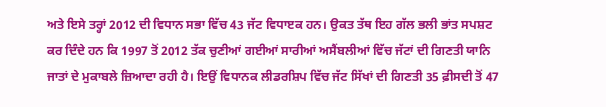ਅਤੇ ਇਸੇ ਤਰ੍ਹਾਂ 2012 ਦੀ ਵਿਧਾਨ ਸਭਾ ਵਿੱਚ 43 ਜੱਟ ਵਿਧਾੲਕ ਹਨ। ਉਕਤ ਤੱਥ ਇਹ ਗੱਲ ਭਲੀ ਭਾਂਤ ਸਪਸ਼ਟ ਕਰ ਦਿੰਦੇ ਹਨ ਕਿ 1997 ਤੋਂ 2012 ਤੱਕ ਚੁਣੀਆਂ ਗਈਆਂ ਸਾਰੀਆਂ ਅਸੈਂਬਲੀਆਂ ਵਿੱਚ ਜੱਟਾਂ ਦੀ ਗਿਣਤੀ ਯਾਨਿ ਜਾਤਾਂ ਦੇ ਮੁਕਾਬਲੇ ਜ਼ਿਆਦਾ ਰਹੀ ਹੈ। ਇਉਂ ਵਿਧਾਨਕ ਲੀਡਰਸ਼ਿਪ ਵਿੱਚ ਜੱਟ ਸਿੱਖਾਂ ਦੀ ਗਿਣਤੀ 35 ਫ਼ੀਸਦੀ ਤੋਂ 47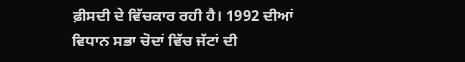ਫ਼ੀਸਦੀ ਦੇ ਵਿੱਚਕਾਰ ਰਹੀ ਹੈ। 1992 ਦੀਆਂ ਵਿਧਾਨ ਸਭਾ ਚੋਦਾਂ ਵਿੱਚ ਜੱਟਾਂ ਦੀ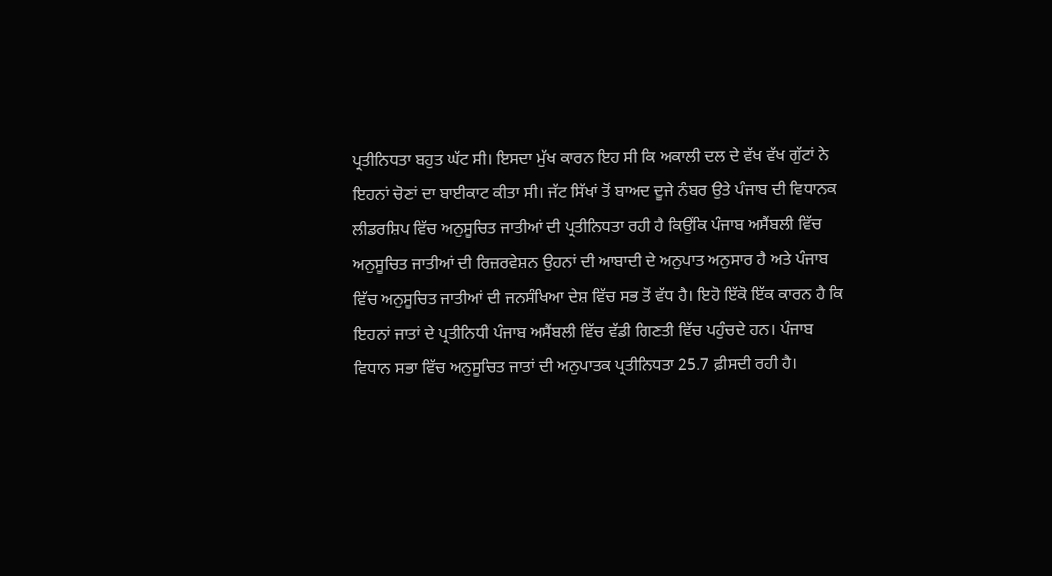ਪ੍ਰਤੀਨਿਧਤਾ ਬਹੁਤ ਘੱਟ ਸੀ। ਇਸਦਾ ਮੁੱਖ ਕਾਰਨ ਇਹ ਸੀ ਕਿ ਅਕਾਲੀ ਦਲ ਦੇ ਵੱਖ ਵੱਖ ਗੁੱਟਾਂ ਨੇ ਇਹਨਾਂ ਚੋਣਾਂ ਦਾ ਬਾਈਕਾਟ ਕੀਤਾ ਸੀ। ਜੱਟ ਸਿੱਖਾਂ ਤੋਂ ਬਾਅਦ ਦੂਜੇ ਨੰਬਰ ਉਤੇ ਪੰਜਾਬ ਦੀ ਵਿਧਾਨਕ ਲੀਡਰਸ਼ਿਪ ਵਿੱਚ ਅਨੁਸੂਚਿਤ ਜਾਤੀਆਂ ਦੀ ਪ੍ਰਤੀਨਿਧਤਾ ਰਹੀ ਹੈ ਕਿਉਂਕਿ ਪੰਜਾਬ ਅਸੈਂਬਲੀ ਵਿੱਚ ਅਨੁਸੂਚਿਤ ਜਾਤੀਆਂ ਦੀ ਰਿਜ਼ਰਵੇਸ਼ਨ ਉਹਨਾਂ ਦੀ ਆਬਾਦੀ ਦੇ ਅਨੁਪਾਤ ਅਨੁਸਾਰ ਹੈ ਅਤੇ ਪੰਜਾਬ ਵਿੱਚ ਅਨੁਸੂਚਿਤ ਜਾਤੀਆਂ ਦੀ ਜਨਸੰਖਿਆ ਦੇਸ਼ ਵਿੱਚ ਸਭ ਤੋਂ ਵੱਧ ਹੈ। ਇਹੋ ਇੱਕੋ ਇੱਕ ਕਾਰਨ ਹੈ ਕਿ ਇਹਨਾਂ ਜਾਤਾਂ ਦੇ ਪ੍ਰਤੀਨਿਧੀ ਪੰਜਾਬ ਅਸੈਂਬਲੀ ਵਿੱਚ ਵੱਡੀ ਗਿਣਤੀ ਵਿੱਚ ਪਹੁੰਚਦੇ ਹਨ। ਪੰਜਾਬ ਵਿਧਾਨ ਸਭਾ ਵਿੱਚ ਅਨੁਸੂਚਿਤ ਜਾਤਾਂ ਦੀ ਅਨੁਪਾਤਕ ਪ੍ਰਤੀਨਿਧਤਾ 25.7 ਫ਼ੀਸਦੀ ਰਹੀ ਹੈ।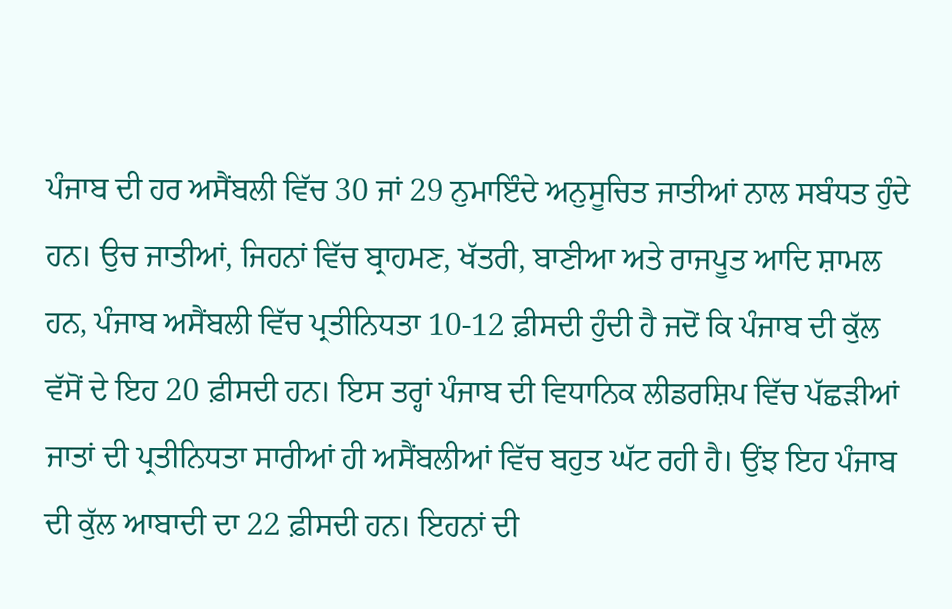ਪੰਜਾਬ ਦੀ ਹਰ ਅਸੈਂਬਲੀ ਵਿੱਚ 30 ਜਾਂ 29 ਨੁਮਾਇੰਦੇ ਅਨੁਸੂਚਿਤ ਜਾਤੀਆਂ ਨਾਲ ਸਬੰਧਤ ਹੁੰਦੇ ਹਨ। ਉਚ ਜਾਤੀਆਂ, ਜਿਹਨਾਂ ਵਿੱਚ ਬ੍ਰਾਹਮਣ, ਖੱਤਰੀ, ਬਾਣੀਆ ਅਤੇ ਰਾਜਪੂਤ ਆਦਿ ਸ਼ਾਮਲ ਹਨ, ਪੰਜਾਬ ਅਸੈਂਬਲੀ ਵਿੱਚ ਪ੍ਰਤੀਨਿਧਤਾ 10-12 ਫ਼ੀਸਦੀ ਹੁੰਦੀ ਹੈ ਜਦੋਂ ਕਿ ਪੰਜਾਬ ਦੀ ਕੁੱਲ ਵੱਸੋਂ ਦੇ ਇਹ 20 ਫ਼ੀਸਦੀ ਹਨ। ਇਸ ਤਰ੍ਹਾਂ ਪੰਜਾਬ ਦੀ ਵਿਧਾਨਿਕ ਲੀਡਰਸ਼ਿਪ ਵਿੱਚ ਪੱਛੜੀਆਂ ਜਾਤਾਂ ਦੀ ਪ੍ਰਤੀਨਿਧਤਾ ਸਾਰੀਆਂ ਹੀ ਅਸੈਂਬਲੀਆਂ ਵਿੱਚ ਬਹੁਤ ਘੱਟ ਰਹੀ ਹੈ। ਉਂਝ ਇਹ ਪੰਜਾਬ ਦੀ ਕੁੱਲ ਆਬਾਦੀ ਦਾ 22 ਫ਼ੀਸਦੀ ਹਨ। ਇਹਨਾਂ ਦੀ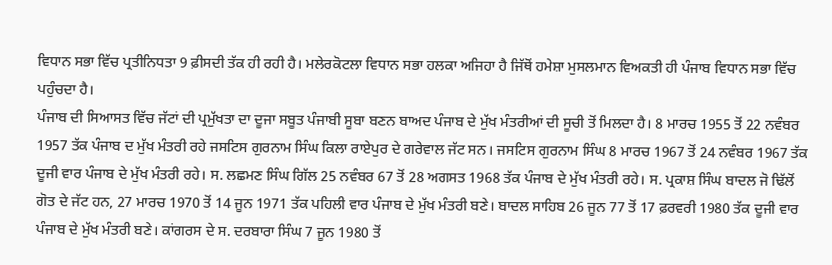ਵਿਧਾਨ ਸਭਾ ਵਿੱਚ ਪ੍ਰਤੀਨਿਧਤਾ 9 ਫ਼ੀਸਦੀ ਤੱਕ ਹੀ ਰਹੀ ਹੈ। ਮਲੇਰਕੋਟਲਾ ਵਿਧਾਨ ਸਭਾ ਹਲਕਾ ਅਜਿਹਾ ਹੈ ਜਿੱਥੋਂ ਹਮੇਸ਼ਾ ਮੁਸਲਮਾਨ ਵਿਅਕਤੀ ਹੀ ਪੰਜਾਬ ਵਿਧਾਨ ਸਭਾ ਵਿੱਚ ਪਹੁੰਚਦਾ ਹੈ।
ਪੰਜਾਬ ਦੀ ਸਿਆਸਤ ਵਿੱਚ ਜੱਟਾਂ ਦੀ ਪ੍ਰਮੁੱਖਤਾ ਦਾ ਦੂਜਾ ਸਬੂਤ ਪੰਜਾਬੀ ਸੂਬਾ ਬਣਨ ਬਾਅਦ ਪੰਜਾਬ ਦੇ ਮੁੱਖ ਮੰਤਰੀਆਂ ਦੀ ਸੂਚੀ ਤੋਂ ਮਿਲਦਾ ਹੈ। 8 ਮਾਰਚ 1955 ਤੋਂ 22 ਨਵੰਬਰ 1957 ਤੱਕ ਪੰਜਾਬ ਦ ਮੁੱਖ ਮੰਤਰੀ ਰਹੇ ਜਸਟਿਸ ਗੁਰਨਾਮ ਸਿੰਘ ਕਿਲਾ ਰਾਏਪੁਰ ਦੇ ਗਰੇਵਾਲ ਜੱਟ ਸਨ। ਜਸਟਿਸ ਗੁਰਨਾਮ ਸਿੰਘ 8 ਮਾਰਚ 1967 ਤੋਂ 24 ਨਵੰਬਰ 1967 ਤੱਕ ਦੂਜੀ ਵਾਰ ਪੰਜਾਬ ਦੇ ਮੁੱਖ ਮੰਤਰੀ ਰਹੇ। ਸ. ਲਛਮਣ ਸਿੰਘ ਗਿੱਲ 25 ਨਵੰਬਰ 67 ਤੋਂ 28 ਅਗਸਤ 1968 ਤੱਕ ਪੰਜਾਬ ਦੇ ਮੁੱਖ ਮੰਤਰੀ ਰਹੇ। ਸ. ਪ੍ਰਕਾਸ਼ ਸਿੰਘ ਬਾਦਲ ਜੋ ਢਿੱਲੋਂ ਗੋਤ ਦੇ ਜੱਟ ਹਨ, 27 ਮਾਰਚ 1970 ਤੋਂ 14 ਜੂਨ 1971 ਤੱਕ ਪਹਿਲੀ ਵਾਰ ਪੰਜਾਬ ਦੇ ਮੁੱਖ ਮੰਤਰੀ ਬਣੇ। ਬਾਦਲ ਸਾਹਿਬ 26 ਜੂਨ 77 ਤੋਂ 17 ਫ਼ਰਵਰੀ 1980 ਤੱਕ ਦੂਜੀ ਵਾਰ ਪੰਜਾਬ ਦੇ ਮੁੱਖ ਮੰਤਰੀ ਬਣੇ। ਕਾਂਗਰਸ ਦੇ ਸ. ਦਰਬਾਰਾ ਸਿੰਘ 7 ਜੂਨ 1980 ਤੋਂ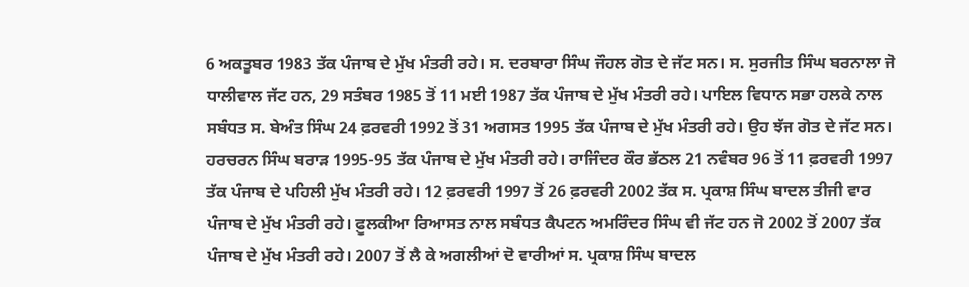6 ਅਕਤੂਬਰ 1983 ਤੱਕ ਪੰਜਾਬ ਦੇ ਮੁੱਖ ਮੰਤਰੀ ਰਹੇ। ਸ. ਦਰਬਾਰਾ ਸਿੰਘ ਜੌਹਲ ਗੋਤ ਦੇ ਜੱਟ ਸਨ। ਸ. ਸੁਰਜੀਤ ਸਿੰਘ ਬਰਨਾਲਾ ਜੋ ਧਾਲੀਵਾਲ ਜੱਟ ਹਨ, 29 ਸਤੰਬਰ 1985 ਤੋਂ 11 ਮਈ 1987 ਤੱਕ ਪੰਜਾਬ ਦੇ ਮੁੱਖ ਮੰਤਰੀ ਰਹੇ। ਪਾਇਲ ਵਿਧਾਨ ਸਭਾ ਹਲਕੇ ਨਾਲ ਸਬੰਧਤ ਸ. ਬੇਅੰਤ ਸਿੰਘ 24 ਫ਼ਰਵਰੀ 1992 ਤੋਂ 31 ਅਗਸਤ 1995 ਤੱਕ ਪੰਜਾਬ ਦੇ ਮੁੱਖ ਮੰਤਰੀ ਰਹੇ। ਉਹ ਝੱਜ ਗੋਤ ਦੇ ਜੱਟ ਸਨ।  ਹਰਚਰਨ ਸਿੰਘ ਬਰਾੜ 1995-95 ਤੱਕ ਪੰਜਾਬ ਦੇ ਮੁੱਖ ਮੰਤਰੀ ਰਹੇ। ਰਾਜਿੰਦਰ ਕੌਰ ਭੱਠਲ 21 ਨਵੰਬਰ 96 ਤੋਂ 11 ਫ਼ਰਵਰੀ 1997 ਤੱਕ ਪੰਜਾਬ ਦੇ ਪਹਿਲੀ ਮੁੱਖ ਮੰਤਰੀ ਰਹੇ। 12 ਫ਼ਰਵਰੀ 1997 ਤੋਂ 26 ਫ਼ਰਵਰੀ 2002 ਤੱਕ ਸ. ਪ੍ਰਕਾਸ਼ ਸਿੰਘ ਬਾਦਲ ਤੀਜੀ ਵਾਰ ਪੰਜਾਬ ਦੇ ਮੁੱਖ ਮੰਤਰੀ ਰਹੇ। ਫ਼ੂਲਕੀਆ ਰਿਆਸਤ ਨਾਲ ਸਬੰਧਤ ਕੈਪਟਨ ਅਮਰਿੰਦਰ ਸਿੰਘ ਵੀ ਜੱਟ ਹਨ ਜੋ 2002 ਤੋਂ 2007 ਤੱਕ ਪੰਜਾਬ ਦੇ ਮੁੱਖ ਮੰਤਰੀ ਰਹੇ। 2007 ਤੋਂ ਲੈ ਕੇ ਅਗਲੀਆਂ ਦੋ ਵਾਰੀਆਂ ਸ. ਪ੍ਰਕਾਸ਼ ਸਿੰਘ ਬਾਦਲ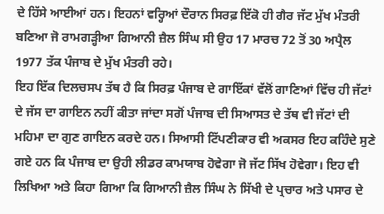ਦੇ ਹਿੱਸੇ ਆਈਆਂ ਹਨ। ਇਹਨਾਂ ਵਰ੍ਹਿਆਂ ਦੌਰਾਨ ਸਿਰਫ਼ ਇੱਕੋ ਹੀ ਗੈਰ ਜੱਟ ਮੁੱਖ ਮੰਤਰੀ ਬਣਿਆ ਜੋ ਰਾਮਗੜ੍ਹੀਆ ਗਿਆਨੀ ਜ਼ੈਲ ਸਿੰਘ ਸੀ ਉਹ 17 ਮਾਰਚ 72 ਤੋਂ 30 ਅਪ੍ਰੈਲ 1977 ਤੱਕ ਪੰਜਾਬ ਦੇ ਮੁੱਖ ਮੰਤਰੀ ਰਹੇ।
ਇਹ ਇੱਕ ਦਿਲਚਸਪ ਤੱਥ ਹੈ ਕਿ ਸਿਰਫ਼ ਪੰਜਾਬ ਦੇ ਗਾਇੱਕਾਂ ਵੱਲੋਂ ਗਾਣਿਆਂ ਵਿੱਚ ਹੀ ਜੱਟਾਂ ਦੇ ਜੱਸ ਦਾ ਗਾਇਨ ਨਹੀਂ ਕੀਤਾ ਜਾਂਦਾ ਸਗੋਂ ਪੰਜਾਬ ਦੀ ਸਿਆਸਤ ਦੇ ਤੱਥ ਵੀ ਜੱਟਾਂ ਦੀ ਮਹਿਮਾ ਦਾ ਗੁਣ ਗਾਇਨ ਕਰਦੇ ਹਨ। ਸਿਆਸੀ ਟਿੱਪਣੀਕਾਰ ਵੀ ਅਕਸਰ ਇਹ ਕਹਿੰਦੇ ਸੁਣੇ ਗਏ ਹਨ ਕਿ ਪੰਜਾਬ ਦਾ ਉਹੀ ਲੀਡਰ ਕਾਮਯਾਬ ਹੋਵੇਗਾ ਜੋ ਜੱਟ ਸਿੱਖ ਹੋਵੇਗਾ। ਇਹ ਵੀ ਲਿਖਿਆ ਅਤੇ ਕਿਹਾ ਗਿਆ ਕਿ ਗਿਆਨੀ ਜ਼ੈਲ ਸਿੰਘ ਨੇ ਸਿੱਖੀ ਦੇ ਪ੍ਰਚਾਰ ਅਤੇ ਪਸਾਰ ਦੇ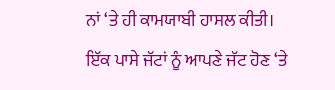ਨਾਂ ‘ਤੇ ਹੀ ਕਾਮਯਾਬੀ ਹਾਸਲ ਕੀਤੀ। ਇੱਕ ਪਾਸੇ ਜੱਟਾਂ ਨੂੰ ਆਪਣੇ ਜੱਟ ਹੋਣ ‘ਤੇ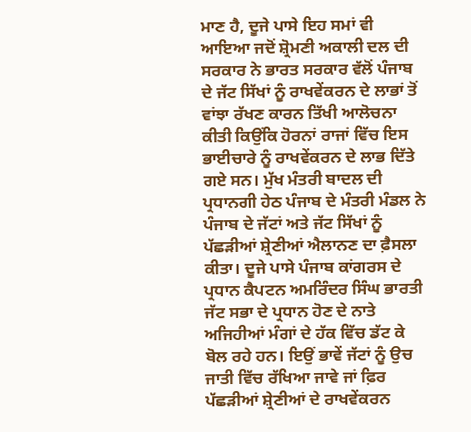ਮਾਣ ਹੈ, ਦੂਜੇ ਪਾਸੇ ਇਹ ਸਮਾਂ ਵੀ ਆਇਆ ਜਦੋਂ ਸ਼੍ਰੋਮਣੀ ਅਕਾਲੀ ਦਲ ਦੀ ਸਰਕਾਰ ਨੇ ਭਾਰਤ ਸਰਕਾਰ ਵੱਲੋਂ ਪੰਜਾਬ ਦੇ ਜੱਟ ਸਿੱਖਾਂ ਨੂੰ ਰਾਖਵੇਂਕਰਨ ਦੇ ਲਾਭਾਂ ਤੋਂ ਵਾਂਝਾ ਰੱਖਣ ਕਾਰਨ ਤਿੱਖੀ ਆਲੋਚਨਾ ਕੀਤੀ ਕਿਉਂਕਿ ਹੋਰਨਾਂ ਰਾਜਾਂ ਵਿੱਚ ਇਸ ਭਾਈਚਾਰੇ ਨੂੰ ਰਾਖਵੇਂਕਰਨ ਦੇ ਲਾਭ ਦਿੱਤੇ ਗਏ ਸਨ। ਮੁੱਖ ਮੰਤਰੀ ਬਾਦਲ ਦੀ ਪ੍ਰਧਾਨਗੀ ਹੇਠ ਪੰਜਾਬ ਦੇ ਮੰਤਰੀ ਮੰਡਲ ਨੇ ਪੰਜਾਬ ਦੇ ਜੱਟਾਂ ਅਤੇ ਜੱਟ ਸਿੱਖਾਂ ਨੂੰ ਪੱਛੜੀਆਂ ਸ਼੍ਰੇਣੀਆਂ ਐਲਾਨਣ ਦਾ ਫ਼ੈਸਲਾ ਕੀਤਾ। ਦੂਜੇ ਪਾਸੇ ਪੰਜਾਬ ਕਾਂਗਰਸ ਦੇ ਪ੍ਰਧਾਨ ਕੈਪਟਨ ਅਮਰਿੰਦਰ ਸਿੰਘ ਭਾਰਤੀ ਜੱਟ ਸਭਾ ਦੇ ਪ੍ਰਧਾਨ ਹੋਣ ਦੇ ਨਾਤੇ ਅਜਿਹੀਆਂ ਮੰਗਾਂ ਦੇ ਹੱਕ ਵਿੱਚ ਡੱਟ ਕੇ ਬੋਲ ਰਹੇ ਹਨ। ਇਉਂ ਭਾਵੇਂ ਜੱਟਾਂ ਨੂੰ ਉਚ ਜਾਤੀ ਵਿੱਚ ਰੱਖਿਆ ਜਾਵੇ ਜਾਂ ਫ਼ਿਰ ਪੱਛੜੀਆਂ ਸ਼੍ਰੇਣੀਆਂ ਦੇ ਰਾਖਵੇਂਕਰਨ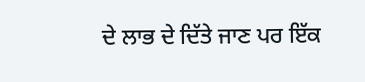ਦੇ ਲਾਭ ਦੇ ਦਿੱਤੇ ਜਾਣ ਪਰ ਇੱਕ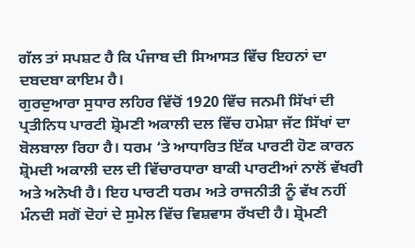ਗੱਲ ਤਾਂ ਸਪਸ਼ਟ ਹੈ ਕਿ ਪੰਜਾਬ ਦੀ ਸਿਆਸਤ ਵਿੱਚ ਇਹਨਾਂ ਦਾ ਦਬਦਬਾ ਕਾਇਮ ਹੈ।
ਗੁਰਦੁਆਰਾ ਸੁਧਾਰ ਲਹਿਰ ਵਿੱਚੋਂ 1920 ਵਿੱਚ ਜਨਮੀ ਸਿੱਖਾਂ ਦੀ ਪ੍ਰਤੀਨਿਧ ਪਾਰਟੀ ਸ਼੍ਰੋਮਣੀ ਅਕਾਲੀ ਦਲ ਵਿੱਚ ਹਮੇਸ਼ਾ ਜੱਟ ਸਿੱਖਾਂ ਦਾ ਬੋਲਬਾਲਾ ਰਿਹਾ ਹੈ। ਧਰਮ ‘ਤੇ ਆਧਾਰਿਤ ਇੱਕ ਪਾਰਟੀ ਹੋਣ ਕਾਰਨ ਸ਼੍ਰੋਮਦੀ ਅਕਾਲੀ ਦਲ ਦੀ ਵਿੱਚਾਰਧਾਰਾ ਬਾਕੀ ਪਾਰਟੀਆਂ ਨਾਲੋਂ ਵੱਖਰੀ ਅਤੇ ਅਨੋਖੀ ਹੈ। ਇਹ ਪਾਰਟੀ ਧਰਮ ਅਤੇ ਰਾਜਨੀਤੀ ਨੂੰ ਵੱਖ ਨਹੀਂ ਮੰਨਦੀ ਸਗੋਂ ਦੋਹਾਂ ਦੇ ਸੁਮੇਲ ਵਿੱਚ ਵਿਸ਼ਵਾਸ ਰੱਖਦੀ ਹੈ। ਸ਼੍ਰੋਮਣੀ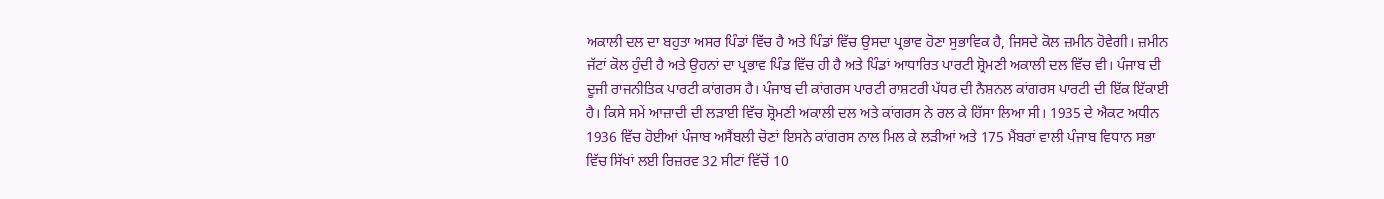ਅਕਾਲੀ ਦਲ ਦਾ ਬਹੁਤਾ ਅਸਰ ਪਿੰਡਾਂ ਵਿੱਚ ਹੈ ਅਤੇ ਪਿੰਡਾਂ ਵਿੱਚ ਉਸਦਾ ਪ੍ਰਭਾਵ ਹੋਣਾ ਸੁਭਾਵਿਕ ਹੈ, ਜਿਸਦੇ ਕੋਲ ਜ਼ਮੀਨ ਹੋਵੇਗੀ। ਜ਼ਮੀਨ ਜੱਟਾਂ ਕੋਲ ਹੁੰਦੀ ਹੈ ਅਤੇ ਉਹਨਾਂ ਦਾ ਪ੍ਰਭਾਵ ਪਿੰਡ ਵਿੱਚ ਹੀ ਹੈ ਅਤੇ ਪਿੰਡਾਂ ਆਧਾਰਿਤ ਪਾਰਟੀ ਸ਼੍ਰੋਮਣੀ ਅਕਾਲੀ ਦਲ ਵਿੱਚ ਵੀ। ਪੰਜਾਬ ਦੀ ਦੂਜੀ ਰਾਜਨੀਤਿਕ ਪਾਰਟੀ ਕਾਂਗਰਸ ਹੈ। ਪੰਜਾਬ ਦੀ ਕਾਂਗਰਸ ਪਾਰਟੀ ਰਾਸ਼ਟਰੀ ਪੱਧਰ ਦੀ ਨੈਸ਼ਨਲ ਕਾਂਗਰਸ ਪਾਰਟੀ ਦੀ ਇੱਕ ਇੱਕਾਈ ਹੈ। ਕਿਸੇ ਸਮੇਂ ਆਜ਼ਾਦੀ ਦੀ ਲੜਾਈ ਵਿੱਚ ਸ਼੍ਰੋਮਣੀ ਅਕਾਲੀ ਦਲ ਅਤੇ ਕਾਂਗਰਸ ਨੇ ਰਲ ਕੇ ਹਿੱਸਾ ਲਿਆ ਸੀ। 1935 ਦੇ ਐਕਟ ਅਧੀਨ 1936 ਵਿੱਚ ਹੋਈਆਂ ਪੰਜਾਬ ਅਸੈਂਬਲੀ ਚੋਣਾਂ ਇਸਨੇ ਕਾਂਗਰਸ ਨਾਲ ਮਿਲ ਕੇ ਲੜੀਆਂ ਅਤੇ 175 ਮੈਂਬਰਾਂ ਵਾਲੀ ਪੰਜਾਬ ਵਿਧਾਨ ਸਭਾ ਵਿੱਚ ਸਿੱਖਾਂ ਲਈ ਰਿਜ਼ਰਵ 32 ਸੀਟਾਂ ਵਿੱਚੋਂ 10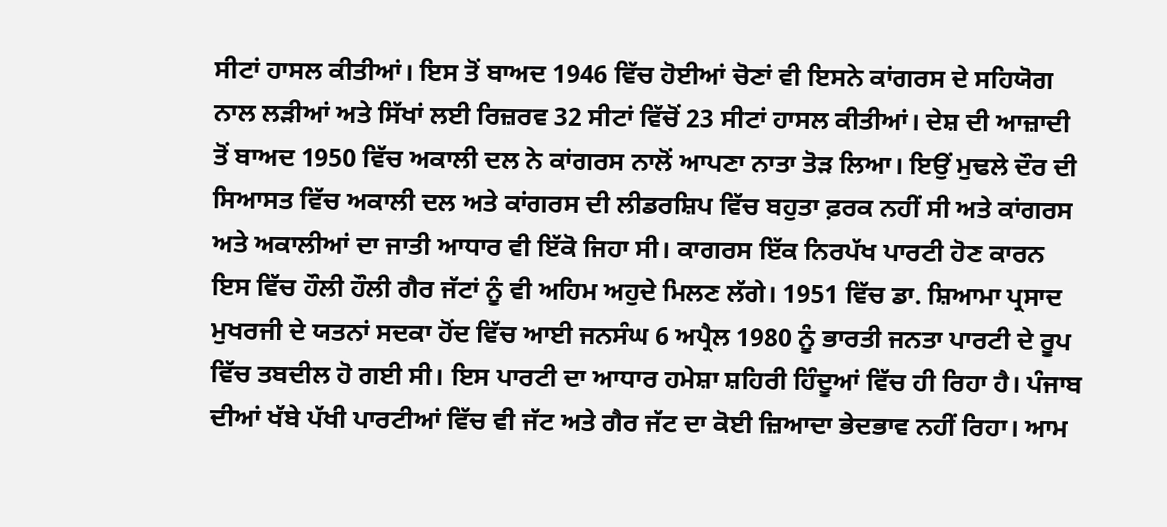ਸੀਟਾਂ ਹਾਸਲ ਕੀਤੀਆਂ। ਇਸ ਤੋਂ ਬਾਅਦ 1946 ਵਿੱਚ ਹੋਈਆਂ ਚੋਣਾਂ ਵੀ ਇਸਨੇ ਕਾਂਗਰਸ ਦੇ ਸਹਿਯੋਗ ਨਾਲ ਲੜੀਆਂ ਅਤੇ ਸਿੱਖਾਂ ਲਈ ਰਿਜ਼ਰਵ 32 ਸੀਟਾਂ ਵਿੱਚੋਂ 23 ਸੀਟਾਂ ਹਾਸਲ ਕੀਤੀਆਂ। ਦੇਸ਼ ਦੀ ਆਜ਼ਾਦੀ ਤੋਂ ਬਾਅਦ 1950 ਵਿੱਚ ਅਕਾਲੀ ਦਲ ਨੇ ਕਾਂਗਰਸ ਨਾਲੋਂ ਆਪਣਾ ਨਾਤਾ ਤੋੜ ਲਿਆ। ਇਉਂ ਮੁਢਲੇ ਦੌਰ ਦੀ ਸਿਆਸਤ ਵਿੱਚ ਅਕਾਲੀ ਦਲ ਅਤੇ ਕਾਂਗਰਸ ਦੀ ਲੀਡਰਸ਼ਿਪ ਵਿੱਚ ਬਹੁਤਾ ਫ਼ਰਕ ਨਹੀਂ ਸੀ ਅਤੇ ਕਾਂਗਰਸ ਅਤੇ ਅਕਾਲੀਆਂ ਦਾ ਜਾਤੀ ਆਧਾਰ ਵੀ ਇੱਕੋ ਜਿਹਾ ਸੀ। ਕਾਗਰਸ ਇੱਕ ਨਿਰਪੱਖ ਪਾਰਟੀ ਹੋਣ ਕਾਰਨ ਇਸ ਵਿੱਚ ਹੌਲੀ ਹੌਲੀ ਗੈਰ ਜੱਟਾਂ ਨੂੰ ਵੀ ਅਹਿਮ ਅਹੁਦੇ ਮਿਲਣ ਲੱਗੇ। 1951 ਵਿੱਚ ਡਾ. ਸ਼ਿਆਮਾ ਪ੍ਰਸਾਦ ਮੁਖਰਜੀ ਦੇ ਯਤਨਾਂ ਸਦਕਾ ਹੋਂਦ ਵਿੱਚ ਆਈ ਜਨਸੰਘ 6 ਅਪ੍ਰੈਲ 1980 ਨੂੰ ਭਾਰਤੀ ਜਨਤਾ ਪਾਰਟੀ ਦੇ ਰੂਪ ਵਿੱਚ ਤਬਦੀਲ ਹੋ ਗਈ ਸੀ। ਇਸ ਪਾਰਟੀ ਦਾ ਆਧਾਰ ਹਮੇਸ਼ਾ ਸ਼ਹਿਰੀ ਹਿੰਦੂਆਂ ਵਿੱਚ ਹੀ ਰਿਹਾ ਹੈ। ਪੰਜਾਬ ਦੀਆਂ ਖੱਬੇ ਪੱਖੀ ਪਾਰਟੀਆਂ ਵਿੱਚ ਵੀ ਜੱਟ ਅਤੇ ਗੈਰ ਜੱਟ ਦਾ ਕੋਈ ਜ਼ਿਆਦਾ ਭੇਦਭਾਵ ਨਹੀਂ ਰਿਹਾ। ਆਮ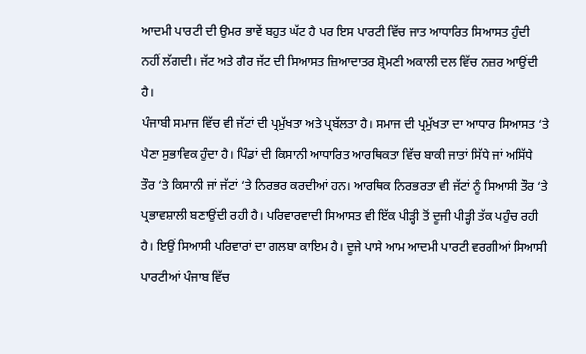ਆਦਮੀ ਪਾਰਟੀ ਦੀ ਉਮਰ ਭਾਵੇਂ ਬਹੁਤ ਘੱਟ ਹੈ ਪਰ ਇਸ ਪਾਰਟੀ ਵਿੱਚ ਜਾਤ ਆਧਾਰਿਤ ਸਿਆਸਤ ਹੁੰਦੀ ਨਹੀਂ ਲੱਗਦੀ। ਜੱਟ ਅਤੇ ਗੈਰ ਜੱਟ ਦੀ ਸਿਆਸਤ ਜ਼ਿਆਦਾਤਰ ਸ਼੍ਰੋਮਣੀ ਅਕਾਲੀ ਦਲ ਵਿੱਚ ਨਜ਼ਰ ਆਉਂਦੀ ਹੈ।
ਪੰਜਾਬੀ ਸਮਾਜ ਵਿੱਚ ਵੀ ਜੱਟਾਂ ਦੀ ਪ੍ਰਮੁੱਖਤਾ ਅਤੇ ਪ੍ਰਬੱਲਤਾ ਹੈ। ਸਮਾਜ ਦੀ ਪ੍ਰਮੁੱਖਤਾ ਦਾ ਆਧਾਰ ਸਿਆਸਤ ‘ਤੇ ਪੈਣਾ ਸੁਭਾਵਿਕ ਹੁੰਦਾ ਹੈ। ਪਿੰਡਾਂ ਦੀ ਕਿਸਾਨੀ ਆਧਾਰਿਤ ਆਰਥਿਕਤਾ ਵਿੱਚ ਬਾਕੀ ਜਾਤਾਂ ਸਿੱਧੇ ਜਾਂ ਅਸਿੱਧੇ ਤੌਰ ‘ਤੇ ਕਿਸਾਨੀ ਜਾਂ ਜੱਟਾਂ ‘ਤੇ ਨਿਰਭਰ ਕਰਦੀਆਂ ਹਨ। ਆਰਥਿਕ ਨਿਰਭਰਤਾ ਵੀ ਜੱਟਾਂ ਨੂੰ ਸਿਆਸੀ ਤੌਰ ‘ਤੇ ਪ੍ਰਭਾਵਸ਼ਾਲੀ ਬਣਾਉਂਦੀ ਰਹੀ ਹੈ। ਪਰਿਵਾਰਵਾਦੀ ਸਿਆਸਤ ਵੀ ਇੱਕ ਪੀੜ੍ਹੀ ਤੋਂ ਦੂਜੀ ਪੀੜ੍ਹੀ ਤੱਕ ਪਹੁੰਚ ਰਹੀ ਹੈ। ਇਉਂ ਸਿਆਸੀ ਪਰਿਵਾਰਾਂ ਦਾ ਗਲਬਾ ਕਾਇਮ ਹੈ। ਦੂਜੇ ਪਾਸੇ ਆਮ ਆਦਮੀ ਪਾਰਟੀ ਵਰਗੀਆਂ ਸਿਆਸੀ ਪਾਰਟੀਆਂ ਪੰਜਾਬ ਵਿੱਚ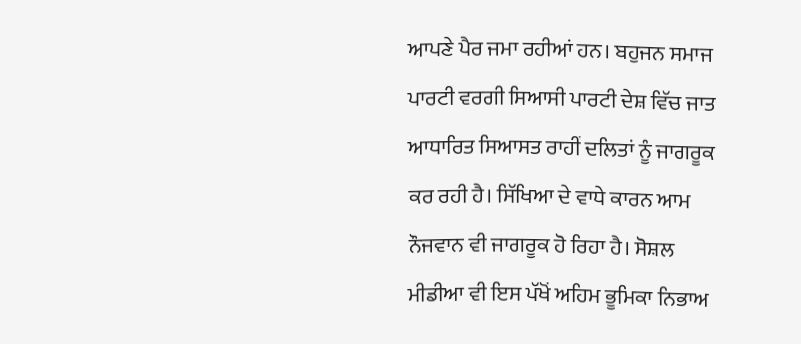ਆਪਣੇ ਪੈਰ ਜਮਾ ਰਹੀਆਂ ਹਨ। ਬਹੁਜਨ ਸਮਾਜ ਪਾਰਟੀ ਵਰਗੀ ਸਿਆਸੀ ਪਾਰਟੀ ਦੇਸ਼ ਵਿੱਚ ਜਾਤ ਆਧਾਰਿਤ ਸਿਆਸਤ ਰਾਹੀਂ ਦਲਿਤਾਂ ਨੂੰ ਜਾਗਰੂਕ ਕਰ ਰਹੀ ਹੈ। ਸਿੱਖਿਆ ਦੇ ਵਾਧੇ ਕਾਰਨ ਆਮ ਨੌਜਵਾਨ ਵੀ ਜਾਗਰੂਕ ਹੋ ਰਿਹਾ ਹੈ। ਸੋਸ਼ਲ ਮੀਡੀਆ ਵੀ ਇਸ ਪੱਖੋਂ ਅਹਿਮ ਭੂਮਿਕਾ ਨਿਭਾਅ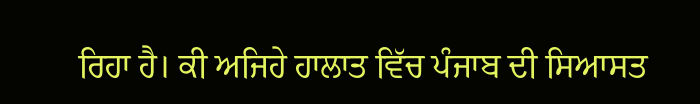ਰਿਹਾ ਹੈ। ਕੀ ਅਜਿਹੇ ਹਾਲਾਤ ਵਿੱਚ ਪੰਜਾਬ ਦੀ ਸਿਆਸਤ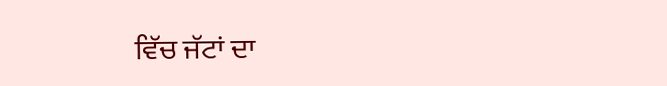ਵਿੱਚ ਜੱਟਾਂ ਦਾ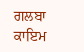ਗਲਬਾ ਕਾਇਮ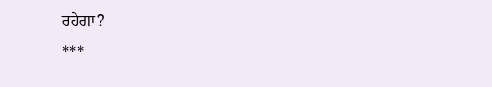ਰਹੇਗਾ?
***